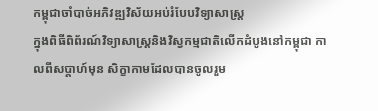កម្ពុជាចាំបាច់អភិវឌ្ឍវិស័យអប់រំបែបវិទ្យាសាស្រ្ត
ក្នុងពិធីពិព័រណ៍វិទ្យាសាស្ត្រនិងវិស្វកម្មជាតិលើកដំបូងនៅកម្ពុជា កាលពីសប្តាហ៍មុន សិក្ខាកាមដែលបានចូលរួម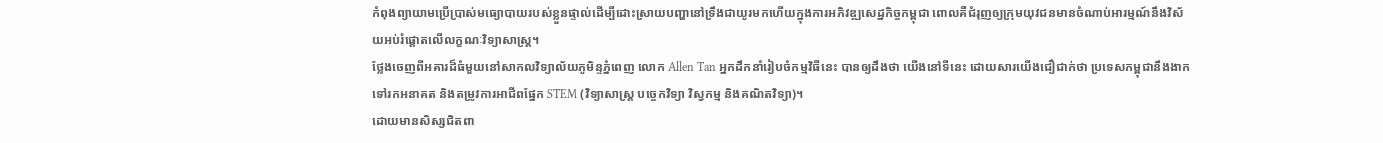កំពុងព្យាយាមប្រើប្រាស់មធ្យោបាយរបស់ខ្លួនផ្ទាល់ដើម្បីដោះស្រាយបញ្ហានៅទ្រឹងជាយូរមកហើយក្នុងការអភិវឌ្ឍសេដ្ឋកិច្ចកម្ពុជា ពោលគឺជំរុញឲ្យក្រុមយុវជនមានចំណាប់អារម្មណ៍នឹងវិស័យអប់រំផ្តោតលើលក្ខណៈវិទ្យាសាស្ត្រ។
ថ្លែងចេញពីអគារដ៏ធំមួយនៅសាកលវិទ្យាល័យភូមិន្ទភ្នំពេញ លោក Allen Tan អ្នកដឹកនាំរៀបចំកម្មវិធីនេះ បានឲ្យដឹងថា យើងនៅទីនេះ ដោយសារយើងជឿជាក់ថា ប្រទេសកម្ពុជានឹងងាកទៅរកអនាគត និងតម្រូវការអាជីពផ្នែក STEM (វិទ្យាសាស្ត្រ បច្ចេកវិទ្យា វិស្វកម្ម និងគណិតវិទ្យា)។
ដោយមានសិស្សជិតពា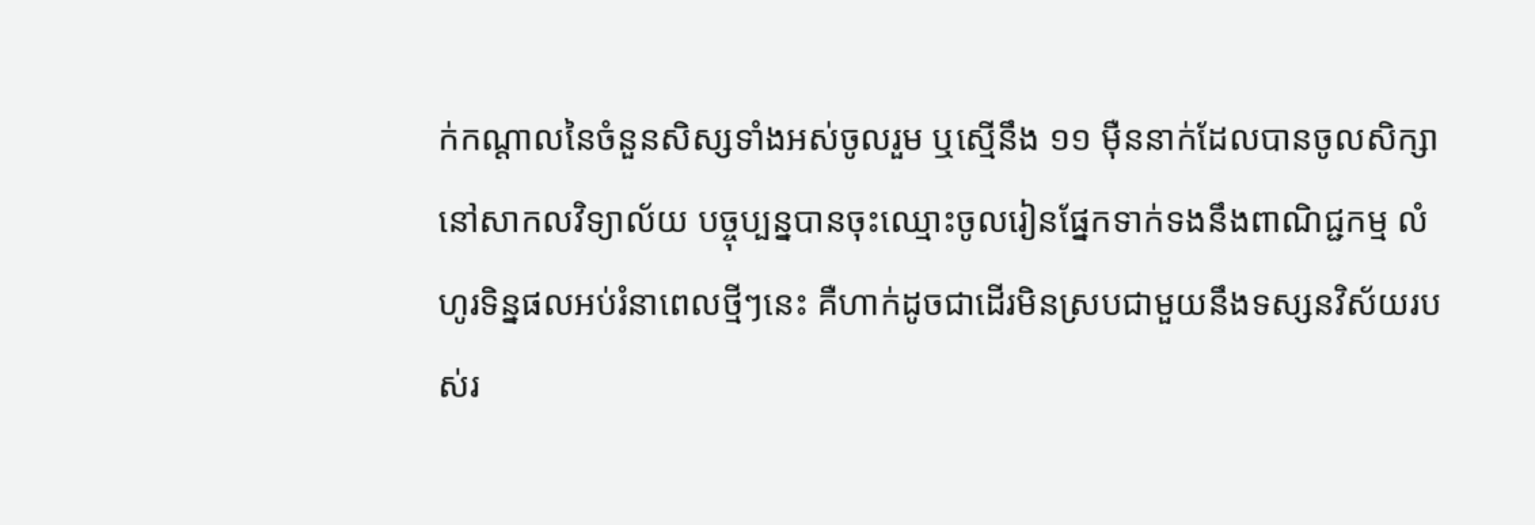ក់កណ្តាលនៃចំនួនសិស្សទាំងអស់ចូលរួម ឬស្មើនឹង ១១ ម៉ឺននាក់ដែលបានចូលសិក្សានៅសាកលវិទ្យាល័យ បច្ចុប្បន្នបានចុះឈ្មោះចូលរៀនផ្នែកទាក់ទងនឹងពាណិជ្ជកម្ម លំហូរទិន្នផលអប់រំនាពេលថ្មីៗនេះ គឺហាក់ដូចជាដើរមិនស្របជាមួយនឹងទស្សនវិស័យរបស់រ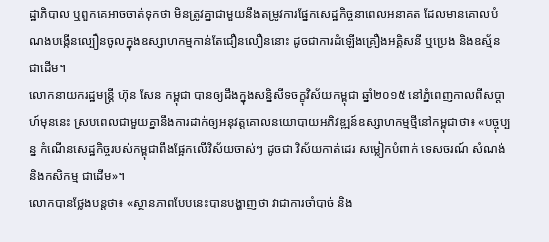ដ្ឋាភិបាល ឬពួកគេអាចចាត់ទុកថា មិនត្រូវគ្នាជាមួយនឹងតម្រូវការផ្នែកសេដ្ឋកិច្ចនាពេលអនាគត ដែលមានគោលបំណងបង្កើនល្បឿនចូលក្នុងឧស្សាហកម្មកាន់តែជឿនលឿននោះ ដូចជាការដំឡើងគ្រឿងអគ្គិសនី ឬប្រេង និងឧស្ម័នជាដើម។
លោកនាយករដ្ឋមន្ត្រី ហ៊ុន សែន កម្ពុជា បានឲ្យដឹងក្នុងសន្និសីទចក្ខុវិស័យកម្ពុជា ឆ្នាំ២០១៥ នៅភ្នំពេញកាលពីសប្តាហ៍មុននេះ ស្របពេលជាមួយគ្នានឹងការដាក់ឲ្យអនុវត្តគោលនយោបាយអភិវឌ្ឍន៍ឧស្សាហកម្មថ្មីនៅកម្ពុជាថា៖ «បច្ចុប្បន្ន កំណើនសេដ្ឋកិច្ចរបស់កម្ពុជាពឹងផ្អែកលើវិស័យចាស់ៗ ដូចជា វិស័យកាត់ដេរ សម្លៀកបំពាក់ ទេសចរណ៍ សំណង់ និងកសិកម្ម ជាដើម»។
លោកបានថ្លែងបន្តថា៖ «ស្ថានភាពបែបនេះបានបង្ហាញថា វាជាការចាំបាច់ និង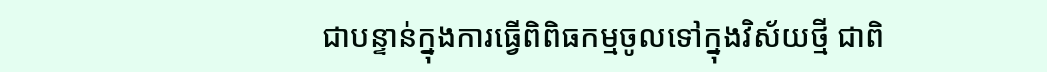ជាបន្ទាន់ក្នុងការធ្វើពិពិធកម្មចូលទៅក្នុងវិស័យថ្មី ជាពិ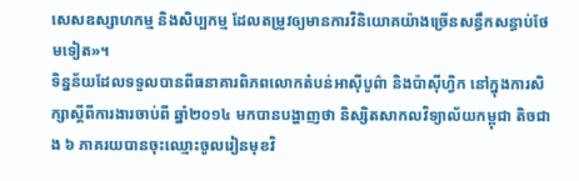សេសឧស្សាហកម្ម និងសិប្បកម្ម ដែលតម្រូវឲ្យមានការវិនិយោគយ៉ាងច្រើនសន្ធឹកសន្ធាប់ថែមទៀត»។
ទិន្នន័យដែលទទួលបានពីធនាគារពិភពលោកតំបន់អាស៊ីបូព៌ា និងប៉ាស៊ីហ្វិក នៅក្នុងការសិក្សាស្តីពីការងារចាប់ពី ឆ្នាំ២០១៤ មកបានបង្ហាញថា និស្សិតសាកលវិទ្យាល័យកម្ពុជា តិចជាង ៦ ភាគរយបានចុះឈ្មោះចូលរៀនមុខវិ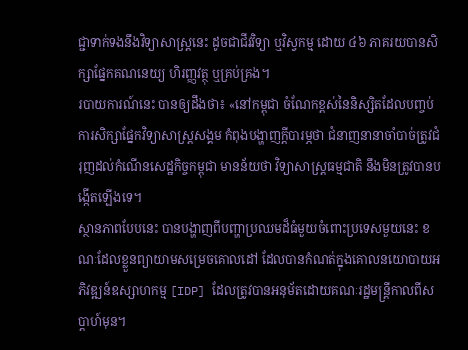ជ្ជាទាក់ទងនឹងវិទ្យាសាស្ត្រនេះ ដូចជាជីវវិទ្យា ឬវិស្វកម្ម ដោយ ៤៦ ភាគរយបានសិក្សាផ្នែកគណនេយ្យ ហិរញ្ញវត្ថុ ឬគ្រប់គ្រង។
របាយការណ៍នេះ បានឲ្យដឹងថា៖ «នៅកម្ពុជា ចំណែកខ្ពស់នៃនិស្សិតដែលបញ្ចប់ការសិក្សាផ្នែកវិទ្យាសាស្ត្រសង្គម កំពុងបង្ហាញក្តីបារម្ភថា ជំនាញនានាចាំបាច់ត្រូវជំរុញដល់កំណើនសេដ្ឋកិច្ចកម្ពុជា មានន័យថា វិទ្យាសាស្ត្រធម្មជាតិ នឹងមិនត្រូវបានបង្កើតឡើងទេ។
ស្ថានភាពបែបនេះ បានបង្ហាញពីបញ្ហាប្រឈមដ៏ធំមួយចំពោះប្រទេសមួយនេះ ខណៈដែលខ្លួនព្យាយាមសម្រេចគោលដៅ ដែលបានកំណត់ក្នុងគោលនយោបាយអភិវឌ្ឍន៍ឧស្សាហកម្ម [IDP] ដែលត្រូវបានអនុម័តដោយគណៈរដ្ឋមន្ត្រីកាលពីសប្តាហ៍មុន។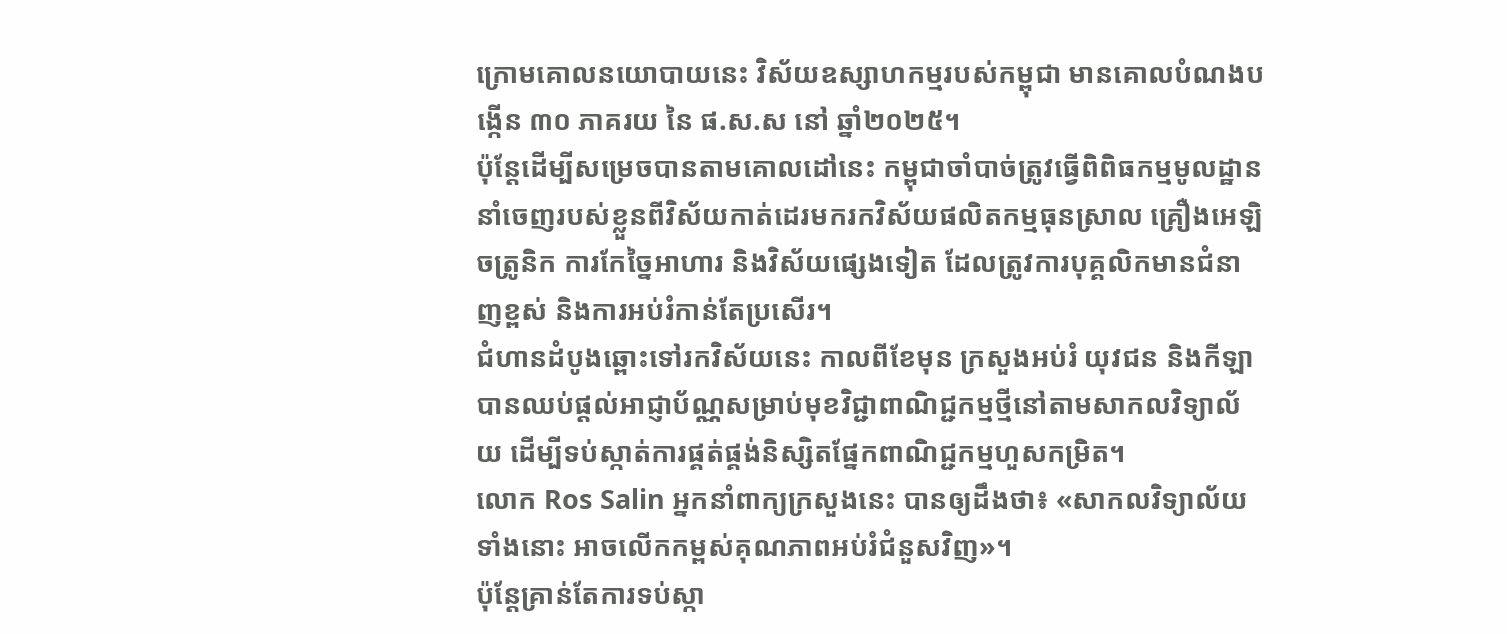ក្រោមគោលនយោបាយនេះ វិស័យឧស្សាហកម្មរបស់កម្ពុជា មានគោលបំណងបង្កើន ៣០ ភាគរយ នៃ ផ.ស.ស នៅ ឆ្នាំ២០២៥។
ប៉ុន្តែដើម្បីសម្រេចបានតាមគោលដៅនេះ កម្ពុជាចាំបាច់ត្រូវធ្វើពិពិធកម្មមូលដ្ឋាននាំចេញរបស់ខ្លួនពីវិស័យកាត់ដេរមករកវិស័យផលិតកម្មធុនស្រាល គ្រឿងអេឡិចត្រូនិក ការកែច្នៃអាហារ និងវិស័យផ្សេងទៀត ដែលត្រូវការបុគ្គលិកមានជំនាញខ្ពស់ និងការអប់រំកាន់តែប្រសើរ។
ជំហានដំបូងឆ្ពោះទៅរកវិស័យនេះ កាលពីខែមុន ក្រសួងអប់រំ យុវជន និងកីឡា បានឈប់ផ្តល់អាជ្ញាប័ណ្ណសម្រាប់មុខវិជ្ជាពាណិជ្ជកម្មថ្មីនៅតាមសាកលវិទ្យាល័យ ដើម្បីទប់ស្កាត់ការផ្គត់ផ្គង់និស្សិតផ្នែកពាណិជ្ជកម្មហួសកម្រិត។
លោក Ros Salin អ្នកនាំពាក្យក្រសួងនេះ បានឲ្យដឹងថា៖ «សាកលវិទ្យាល័យទាំងនោះ អាចលើកកម្ពស់គុណភាពអប់រំជំនួសវិញ»។
ប៉ុន្តែគ្រាន់តែការទប់ស្កា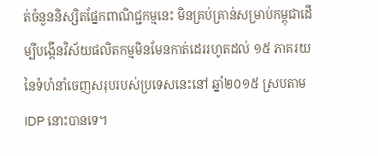ត់ចំនួននិស្សិតផ្នែកពាណិជ្ជកម្មនេះ មិនគ្រប់គ្រាន់សម្រាប់កម្ពុជាដើម្បីបង្កើនវិស័យផលិតកម្មមិនមែនកាត់ដេររហូតដល់ ១៥ ភាគរយនៃទំហំនាំចេញសរុបរបស់ប្រទេសនេះនៅ ឆ្នាំ២០១៥ ស្របតាម IDP នោះបានទេ។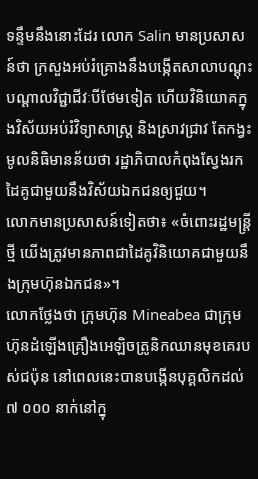ទន្ទឹមនឹងនោះដែរ លោក Salin មានប្រសាសន៍ថា ក្រសួងអប់រំគ្រោងនឹងបង្កើតសាលាបណ្តុះបណ្តាលវិជ្ជាជីវៈបីថែមទៀត ហើយវិនិយោគក្នុងវិស័យអប់រំវិទ្យាសាស្ត្រ និងស្រាវជ្រាវ តែកង្វះមូលនិធិមានន័យថា រដ្ឋាភិបាលកំពុងស្វែងរកដៃគូជាមួយនឹងវិស័យឯកជនឲ្យជួយ។
លោកមានប្រសាសន៍ទៀតថា៖ «ចំពោះរដ្ឋមន្ត្រីថ្មី យើងត្រូវមានភាពជាដៃគូវិនិយោគជាមួយនឹងក្រុមហ៊ុនឯកជន»។
លោកថ្លែងថា ក្រុមហ៊ុន Mineabea ជាក្រុមហ៊ុនដំឡើងគ្រឿងអេឡិចត្រូនិកឈានមុខគេរបស់ជប៉ុន នៅពេលនេះបានបង្កើនបុគ្គលិកដល់ ៧ ០០០ នាក់នៅក្នុ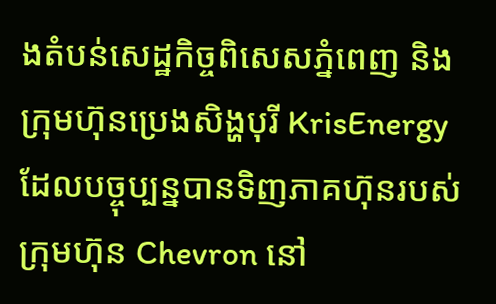ងតំបន់សេដ្ឋកិច្ចពិសេសភ្នំពេញ និងក្រុមហ៊ុនប្រេងសិង្ហបុរី KrisEnergy ដែលបច្ចុប្បន្នបានទិញភាគហ៊ុនរបស់ក្រុមហ៊ុន Chevron នៅ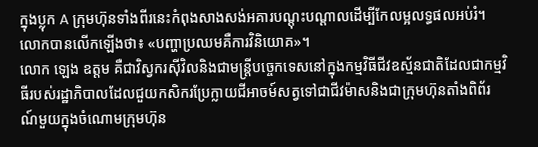ក្នុងប្លុក A ក្រុមហ៊ុនទាំងពីរនេះកំពុងសាងសង់អគារបណ្ដុះបណ្ដាលដើម្បីកែលម្អលទ្ធផលអប់រំ។ លោកបានលើកឡើងថា៖ «បញ្ហាប្រឈមគឺការវិនិយោគ»។
លោក ឡេង ឧត្តម គឺជាវិស្វករស៊ីវិលនិងជាមន្ដ្រីបច្ចេកទេសនៅក្នុងកម្មវិធីជីវឧស្ម័នជាតិដែលជាកម្មវិធីរបស់រដ្ឋាភិបាលដែលជួយកសិករប្រែក្លាយជីអាចម៍សត្វទៅជាជីវម៉ាសនិងជាក្រុមហ៊ុនតាំងពិព័រណ៍មួយក្នុងចំណោមក្រុមហ៊ុន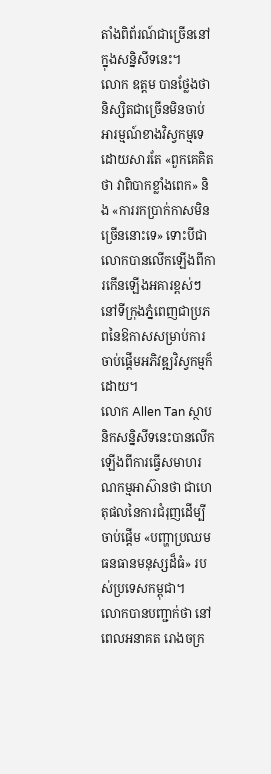តាំងពិព័រណ៍ជាច្រើននៅក្នុងសន្និសីទនេះ។
លោក ឧត្តម បានថ្លែងថា និស្សិតជាច្រើនមិនចាប់អារម្មណ៍ខាងវិស្វកម្មទេដោយសារតែ «ពួកគេគិតថា វាពិបាកខ្លាំងពេក» និង «ការរកប្រាក់កាសមិនច្រើននោះទេ» ទោះបីជាលោកបានលើកឡើងពីការកើនឡើងអគារខ្ពស់ៗនៅទីក្រុងភ្នំពេញជាប្រភពនៃឱកាសសម្រាប់ការចាប់ផ្ដើមអភិវឌ្ឍវិស្វកម្មក៏ដោយ។
លោក Allen Tan ស្ថាបនិកសន្និសីទនេះបានលើកឡើងពីការធ្វើសមាហរណកម្មអាស៊ានថា ជាហេតុផលនៃការជំរុញដើម្បីចាប់ផ្ដើម «បញ្ហាប្រឈមធនធានមនុស្សដ៏ធំ» របស់ប្រទេសកម្ពុជា។
លោកបានបញ្ជាក់ថា នៅពេលអនាគត រោងចក្រ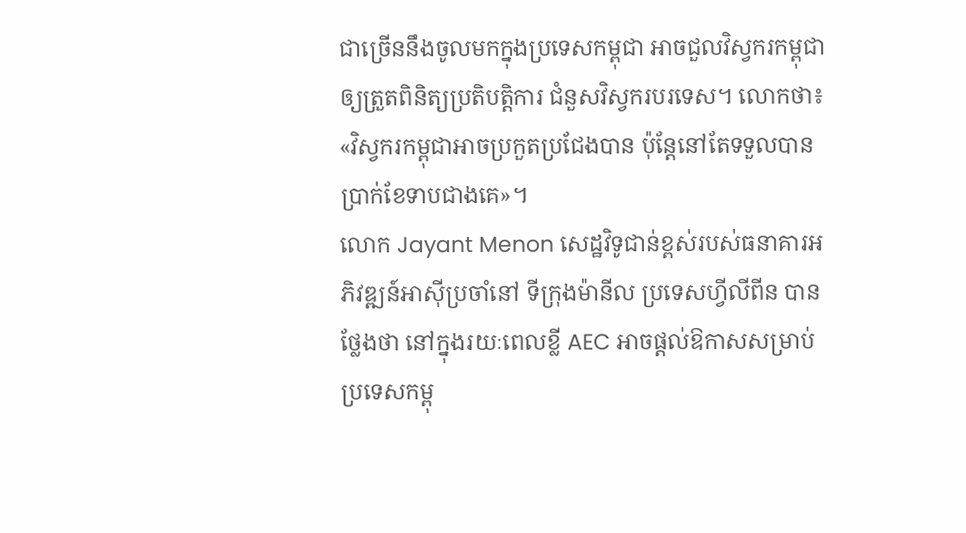ជាច្រើននឹងចូលមកក្នុងប្រទេសកម្ពុជា អាចជួលវិស្វករកម្ពុជាឲ្យត្រួតពិនិត្យប្រតិបត្តិការ ជំនួសវិស្វករបរទេស។ លោកថា៖ «វិស្វករកម្ពុជាអាចប្រកួតប្រជែងបាន ប៉ុន្តែនៅតែទទួលបានប្រាក់ខែទាបជាងគេ»។
លោក Jayant Menon សេដ្ឋវិទូជាន់ខ្ពស់របស់ធនាគារអភិវឌ្ឍន៍អាស៊ីប្រចាំនៅ ទីក្រុងម៉ានីល ប្រទេសហ្វីលីពីន បានថ្លែងថា នៅក្នុងរយៈពេលខ្លី AEC អាចផ្ដល់ឱកាសសម្រាប់ប្រទេសកម្ពុ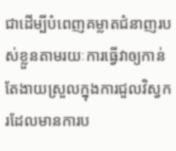ជាដើម្បីបំពេញគម្លាតជំនាញរបស់ខ្លួនតាមរយៈការធ្វើវាឲ្យកាន់តែងាយស្រួលក្នុងការជួលវិស្វករដែលមានការប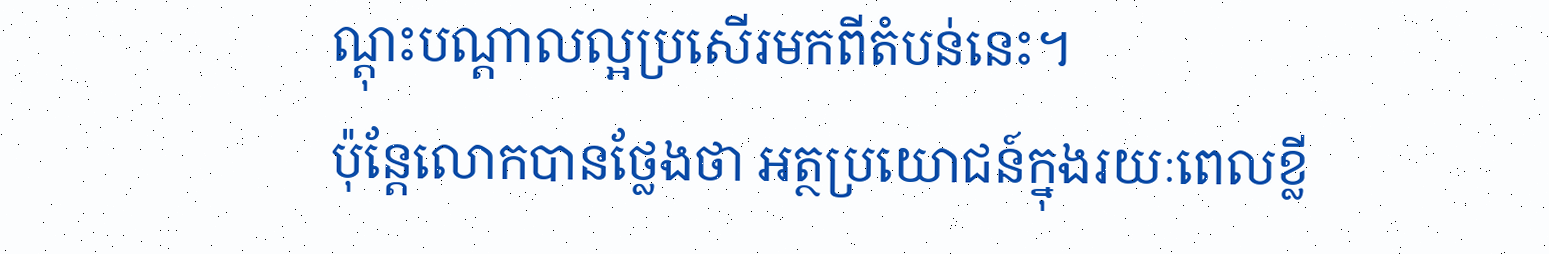ណ្ដុះបណ្ដាលល្អប្រសើរមកពីតំបន់នេះ។
ប៉ុន្តែលោកបានថ្លែងថា អត្ថប្រយោជន៍ក្នុងរយៈពេលខ្លី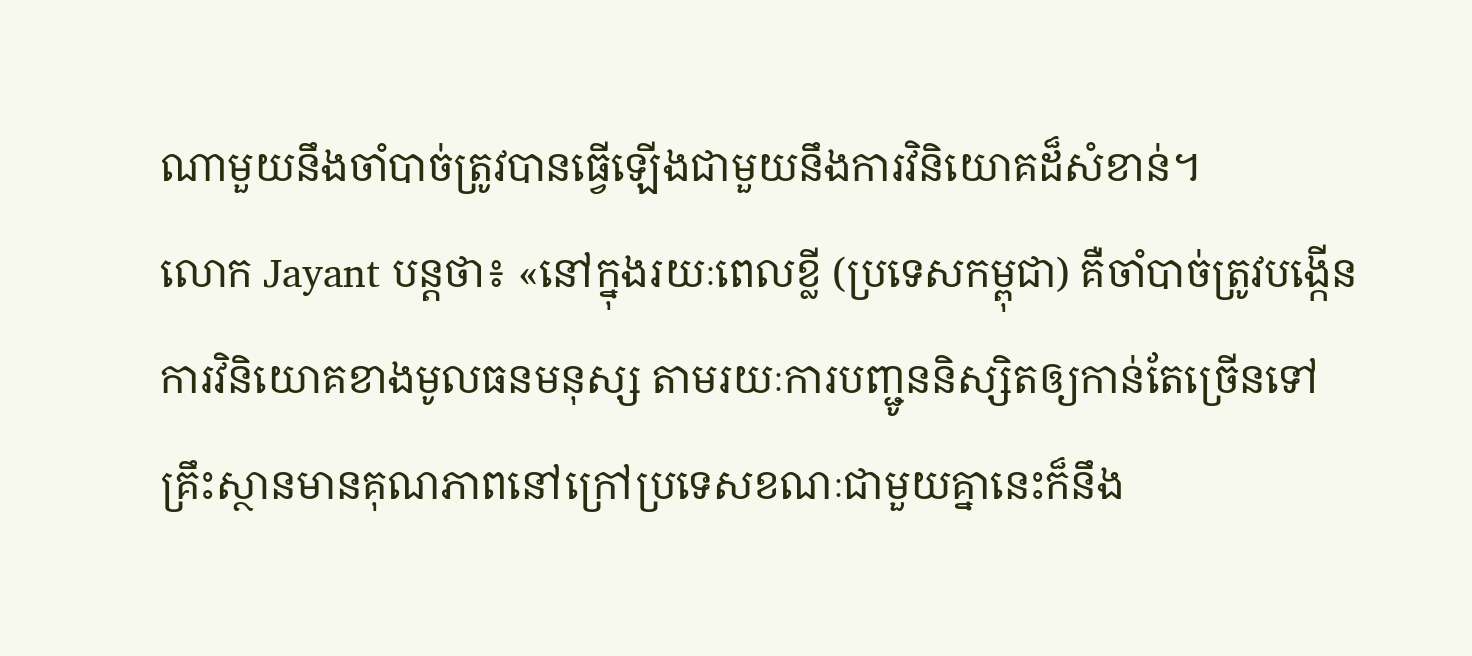ណាមួយនឹងចាំបាច់ត្រូវបានធ្វើឡើងជាមួយនឹងការវិនិយោគដ៏សំខាន់។
លោក Jayant បន្តថា៖ «នៅក្នុងរយៈពេលខ្លី (ប្រទេសកម្ពុជា) គឺចាំបាច់ត្រូវបង្កើនការវិនិយោគខាងមូលធនមនុស្ស តាមរយៈការបញ្ជូននិស្សិតឲ្យកាន់តែច្រើនទៅគ្រឹះស្ថានមានគុណភាពនៅក្រៅប្រទេសខណៈជាមួយគ្នានេះក៏នឹង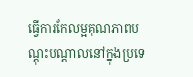ធ្វើការកែលម្អគុណភាពបណ្ដុះបណ្ដាលនៅក្នុងប្រទេ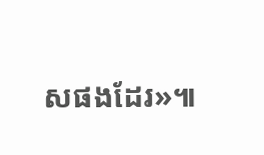សផងដែរ»៕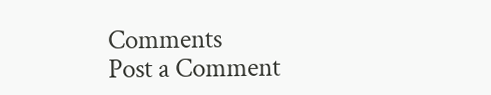Comments
Post a Comment